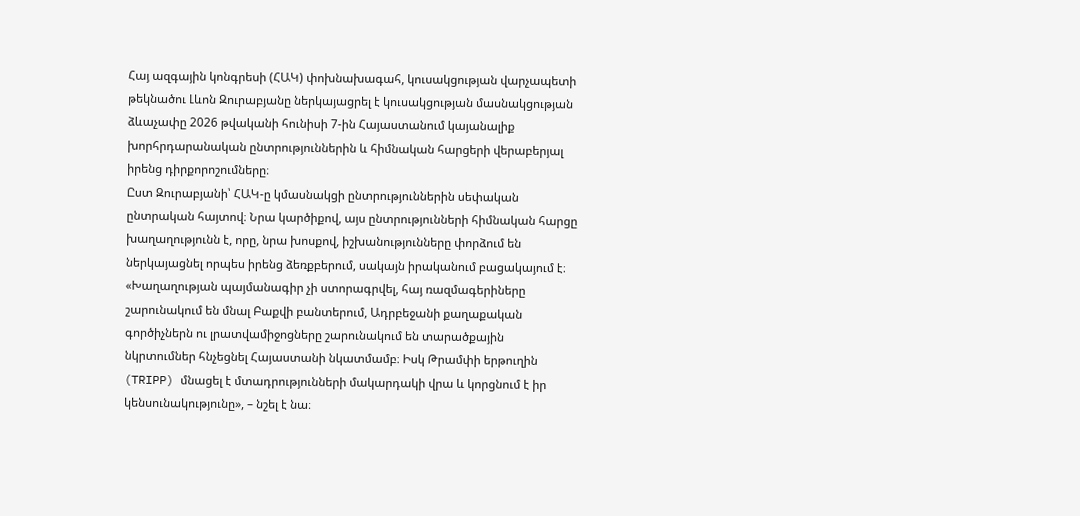Հայ ազգային կոնգրեսի (ՀԱԿ) փոխնախագահ, կուսակցության վարչապետի թեկնածու Լևոն Զուրաբյանը ներկայացրել է կուսակցության մասնակցության ձևաչափը 2026 թվականի հունիսի 7-ին Հայաստանում կայանալիք խորհրդարանական ընտրություններին և հիմնական հարցերի վերաբերյալ իրենց դիրքորոշումները։
Ըստ Զուրաբյանի՝ ՀԱԿ-ը կմասնակցի ընտրություններին սեփական ընտրական հայտով։ Նրա կարծիքով, այս ընտրությունների հիմնական հարցը խաղաղությունն է, որը, նրա խոսքով, իշխանությունները փորձում են ներկայացնել որպես իրենց ձեռքբերում, սակայն իրականում բացակայում է։
«Խաղաղության պայմանագիր չի ստորագրվել, հայ ռազմագերիները շարունակում են մնալ Բաքվի բանտերում, Ադրբեջանի քաղաքական գործիչներն ու լրատվամիջոցները շարունակում են տարածքային նկրտումներ հնչեցնել Հայաստանի նկատմամբ։ Իսկ Թրամփի երթուղին (TRIPP) մնացել է մտադրությունների մակարդակի վրա և կորցնում է իր կենսունակությունը», – նշել է նա։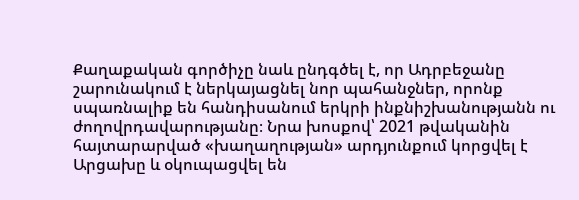Քաղաքական գործիչը նաև ընդգծել է, որ Ադրբեջանը շարունակում է ներկայացնել նոր պահանջներ, որոնք սպառնալիք են հանդիսանում երկրի ինքնիշխանությանն ու ժողովրդավարությանը։ Նրա խոսքով՝ 2021 թվականին հայտարարված «խաղաղության» արդյունքում կորցվել է Արցախը և օկուպացվել են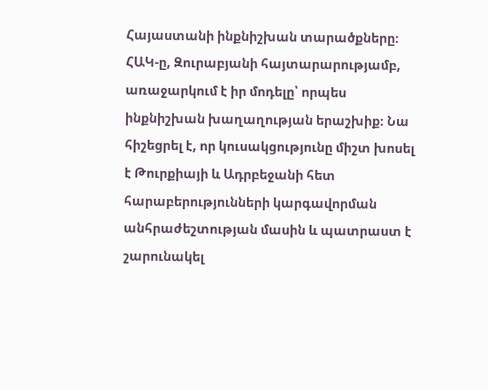Հայաստանի ինքնիշխան տարածքները։
ՀԱԿ-ը, Զուրաբյանի հայտարարությամբ, առաջարկում է իր մոդելը՝ որպես ինքնիշխան խաղաղության երաշխիք։ Նա հիշեցրել է, որ կուսակցությունը միշտ խոսել է Թուրքիայի և Ադրբեջանի հետ հարաբերությունների կարգավորման անհրաժեշտության մասին և պատրաստ է շարունակել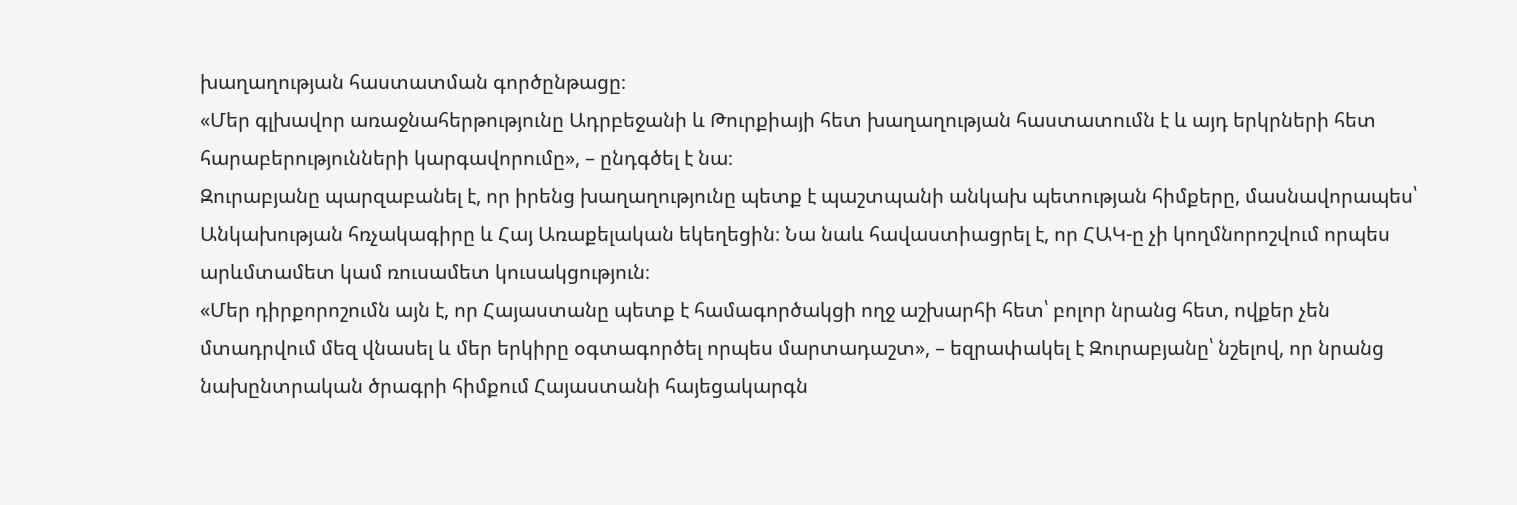խաղաղության հաստատման գործընթացը։
«Մեր գլխավոր առաջնահերթությունը Ադրբեջանի և Թուրքիայի հետ խաղաղության հաստատումն է և այդ երկրների հետ հարաբերությունների կարգավորումը», – ընդգծել է նա։
Զուրաբյանը պարզաբանել է, որ իրենց խաղաղությունը պետք է պաշտպանի անկախ պետության հիմքերը, մասնավորապես՝ Անկախության հռչակագիրը և Հայ Առաքելական եկեղեցին։ Նա նաև հավաստիացրել է, որ ՀԱԿ-ը չի կողմնորոշվում որպես արևմտամետ կամ ռուսամետ կուսակցություն։
«Մեր դիրքորոշումն այն է, որ Հայաստանը պետք է համագործակցի ողջ աշխարհի հետ՝ բոլոր նրանց հետ, ովքեր չեն մտադրվում մեզ վնասել և մեր երկիրը օգտագործել որպես մարտադաշտ», – եզրափակել է Զուրաբյանը՝ նշելով, որ նրանց նախընտրական ծրագրի հիմքում Հայաստանի հայեցակարգն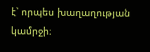է՝ որպես խաղաղության կամրջի։